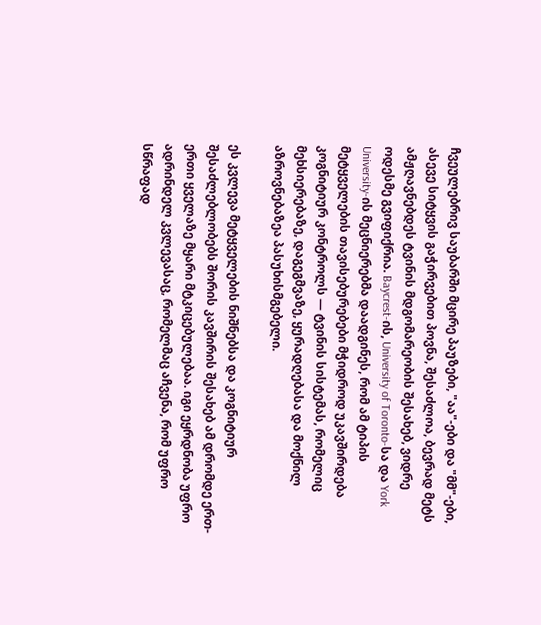ჩვეულებრივ საუბარში მცირე პაუზები, "აა"-ები და "მმ"-ები, ასევე სიტყვის გაჭირვებით პოვნა, შესაძლოა, ბევრად მეტს ამჟღავნებდეს ტვინის მდგომარეობის შესახებ, ვიდრე ოდესმე გვიფიქრია. Baycrest-ის, University of Toronto-სა და York University-ის მეცნიერებმა დაადგინეს, რომ ამ ტიპის მეტყველების თავისებურებები მჭიდროდ უკავშირდება კოგნიტიურ კონტროლს — ტვინის სისტემას, რომელიც მეხსიერებაზე, დაგეგმვაზე, ყურადღებასა და მოქნილ აზროვნებაზეა პასუხისმგებელი.

ეს კვლევა მეტყველების ნიშნებსა და კოგნიტიურ შესაძლებლობებს შორის კავშირის შესახებ ამ დრომდე ერთ-ერთი ყველაზე მყარი მტკიცებულებაა. იგი ეყრდნობა უფრო ადრინდელ კვლევასაც, რომელმაც აჩვენა, რომ უფრო სწრაფად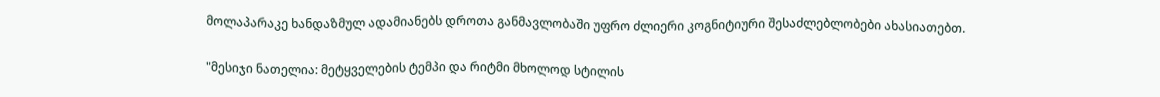მოლაპარაკე ხანდაზმულ ადამიანებს დროთა განმავლობაში უფრო ძლიერი კოგნიტიური შესაძლებლობები ახასიათებთ.

"მესიჯი ნათელია: მეტყველების ტემპი და რიტმი მხოლოდ სტილის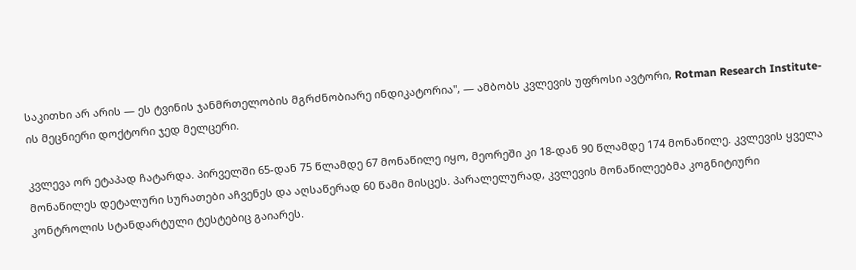საკითხი არ არის — ეს ტვინის ჯანმრთელობის მგრძნობიარე ინდიკატორია", — ამბობს კვლევის უფროსი ავტორი, Rotman Research Institute-ის მეცნიერი დოქტორი ჯედ მელცერი.

კვლევა ორ ეტაპად ჩატარდა. პირველში 65-დან 75 წლამდე 67 მონაწილე იყო, მეორეში კი 18-დან 90 წლამდე 174 მონაწილე. კვლევის ყველა მონაწილეს დეტალური სურათები აჩვენეს და აღსაწერად 60 წამი მისცეს. პარალელურად, კვლევის მონაწილეებმა კოგნიტიური კონტროლის სტანდარტული ტესტებიც გაიარეს.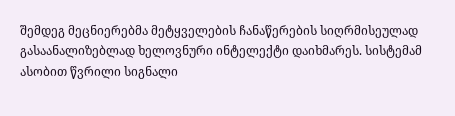შემდეგ მეცნიერებმა მეტყველების ჩანაწერების სიღრმისეულად გასაანალიზებლად ხელოვნური ინტელექტი დაიხმარეს. სისტემამ ასობით წვრილი სიგნალი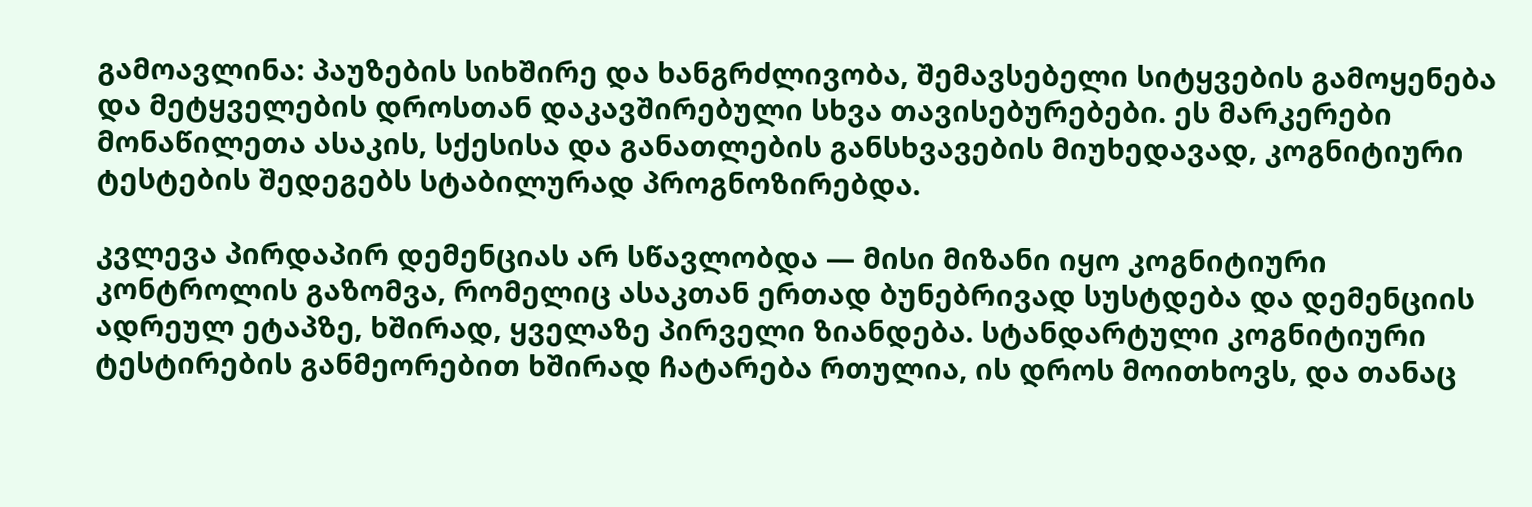გამოავლინა: პაუზების სიხშირე და ხანგრძლივობა, შემავსებელი სიტყვების გამოყენება და მეტყველების დროსთან დაკავშირებული სხვა თავისებურებები. ეს მარკერები მონაწილეთა ასაკის, სქესისა და განათლების განსხვავების მიუხედავად, კოგნიტიური ტესტების შედეგებს სტაბილურად პროგნოზირებდა.

კვლევა პირდაპირ დემენციას არ სწავლობდა — მისი მიზანი იყო კოგნიტიური კონტროლის გაზომვა, რომელიც ასაკთან ერთად ბუნებრივად სუსტდება და დემენციის ადრეულ ეტაპზე, ხშირად, ყველაზე პირველი ზიანდება. სტანდარტული კოგნიტიური ტესტირების განმეორებით ხშირად ჩატარება რთულია, ის დროს მოითხოვს, და თანაც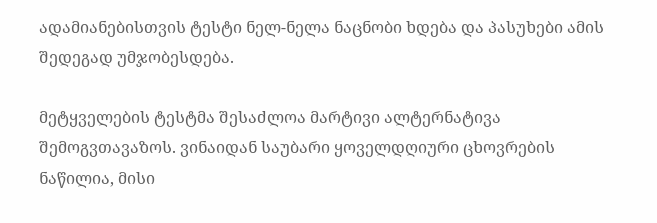ადამიანებისთვის ტესტი ნელ-ნელა ნაცნობი ხდება და პასუხები ამის შედეგად უმჯობესდება.

მეტყველების ტესტმა შესაძლოა მარტივი ალტერნატივა შემოგვთავაზოს. ვინაიდან საუბარი ყოველდღიური ცხოვრების ნაწილია, მისი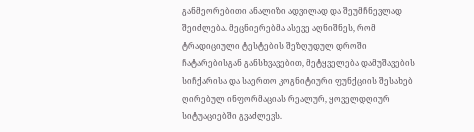განმეორებითი ანალიზი ადვილად და შეუმჩნევლად შეიძლება. მეცნიერებმა ასევე აღნიშნეს, რომ ტრადიციული ტესტების შეზღუდულ დროში ჩატარებისგან განსხვავებით, მეტყველება დამუშავების სიჩქარისა და საერთო კოგნიტიური ფუნქციის შესახებ ღირებულ ინფორმაციას რეალურ, ყოველდღიურ სიტუაციებში გვაძლევს.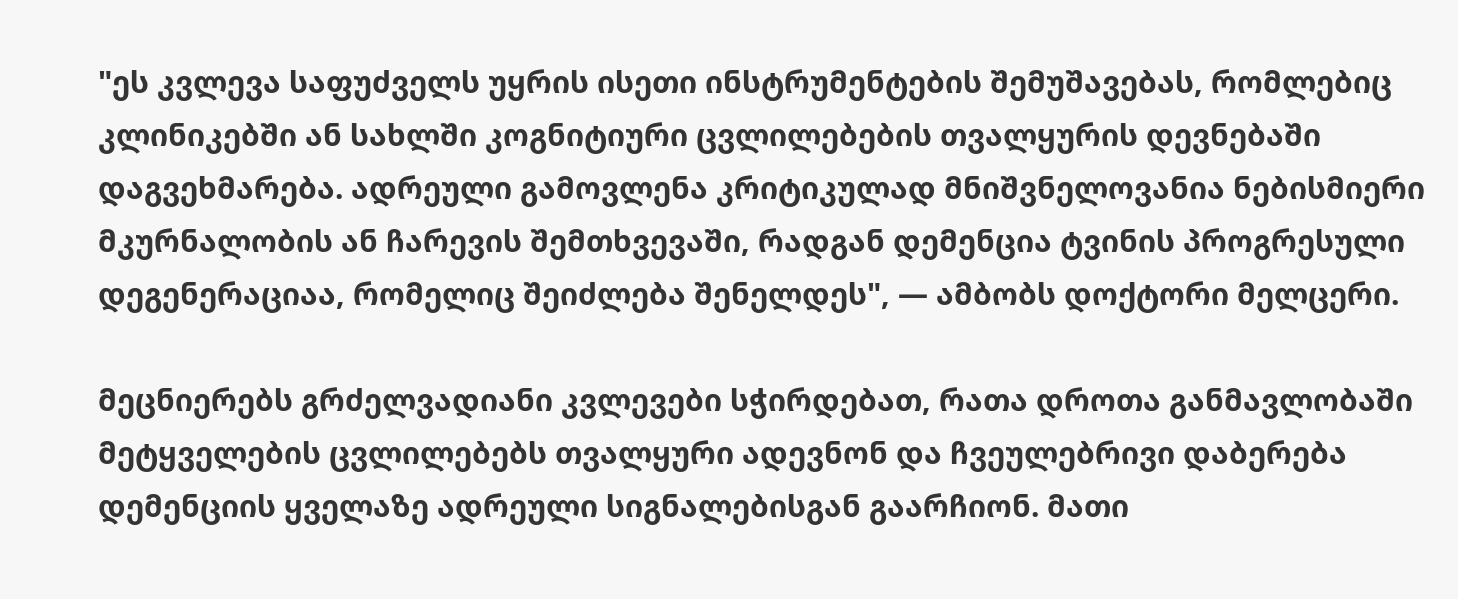"ეს კვლევა საფუძველს უყრის ისეთი ინსტრუმენტების შემუშავებას, რომლებიც კლინიკებში ან სახლში კოგნიტიური ცვლილებების თვალყურის დევნებაში დაგვეხმარება. ადრეული გამოვლენა კრიტიკულად მნიშვნელოვანია ნებისმიერი მკურნალობის ან ჩარევის შემთხვევაში, რადგან დემენცია ტვინის პროგრესული დეგენერაციაა, რომელიც შეიძლება შენელდეს", — ამბობს დოქტორი მელცერი.

მეცნიერებს გრძელვადიანი კვლევები სჭირდებათ, რათა დროთა განმავლობაში მეტყველების ცვლილებებს თვალყური ადევნონ და ჩვეულებრივი დაბერება დემენციის ყველაზე ადრეული სიგნალებისგან გაარჩიონ. მათი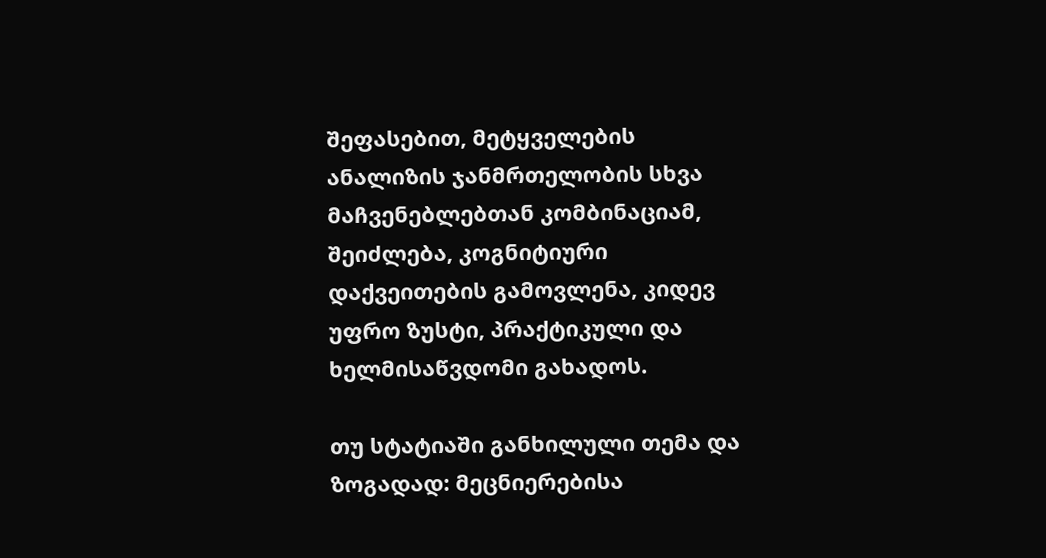შეფასებით, მეტყველების ანალიზის ჯანმრთელობის სხვა მაჩვენებლებთან კომბინაციამ, შეიძლება, კოგნიტიური დაქვეითების გამოვლენა, კიდევ უფრო ზუსტი, პრაქტიკული და ხელმისაწვდომი გახადოს.

თუ სტატიაში განხილული თემა და ზოგადად: მეცნიერებისა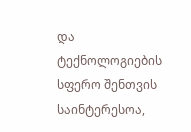და ტექნოლოგიების სფერო შენთვის საინტერესოა,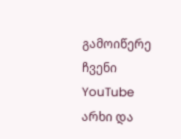გამოიწერე ჩვენი YouTube არხი და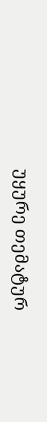უყურე თემატურ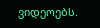ვიდეოებს.